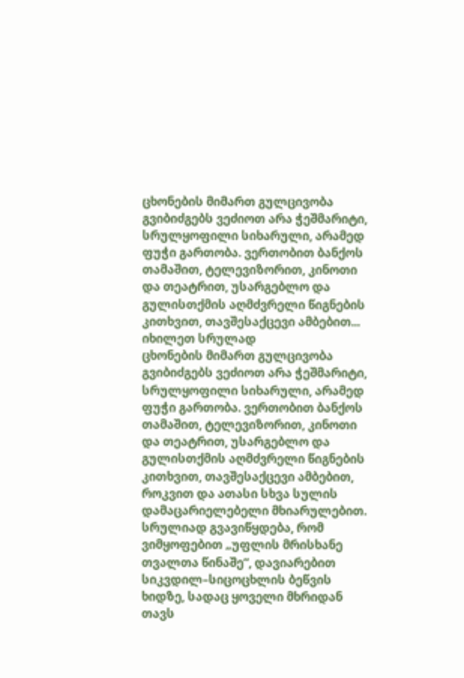ცხონების მიმართ გულცივობა გვიბიძგებს ვეძიოთ არა ჭეშმარიტი, სრულყოფილი სიხარული, არამედ ფუჭი გართობა. ვერთობით ბანქოს თამაშით, ტელევიზორით, კინოთი და თეატრით, უსარგებლო და გულისთქმის აღმძვრელი წიგნების კითხვით, თავშესაქცევი ამბებით...
იხილეთ სრულად
ცხონების მიმართ გულცივობა გვიბიძგებს ვეძიოთ არა ჭეშმარიტი, სრულყოფილი სიხარული, არამედ ფუჭი გართობა. ვერთობით ბანქოს თამაშით, ტელევიზორით, კინოთი და თეატრით, უსარგებლო და გულისთქმის აღმძვრელი წიგნების კითხვით, თავშესაქცევი ამბებით, როკვით და ათასი სხვა სულის დამაცარიელებელი მხიარულებით. სრულიად გვავიწყდება, რომ ვიმყოფებით „უფლის მრისხანე თვალთა წინაშე“, დავიარებით სიკვდილ–სიცოცხლის ბეწვის ხიდზე, სადაც ყოველი მხრიდან თავს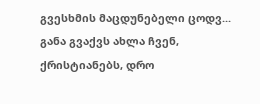გვესხმის მაცდუნებელი ცოდვ...
განა გვაქვს ახლა ჩვენ, ქრისტიანებს, დრო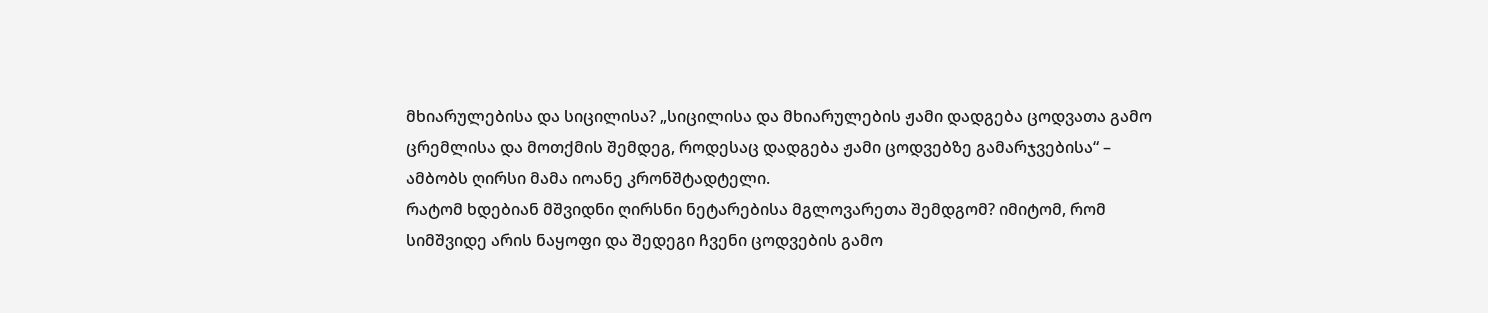მხიარულებისა და სიცილისა? „სიცილისა და მხიარულების ჟამი დადგება ცოდვათა გამო ცრემლისა და მოთქმის შემდეგ, როდესაც დადგება ჟამი ცოდვებზე გამარჯვებისა“ – ამბობს ღირსი მამა იოანე კრონშტადტელი.
რატომ ხდებიან მშვიდნი ღირსნი ნეტარებისა მგლოვარეთა შემდგომ? იმიტომ, რომ სიმშვიდე არის ნაყოფი და შედეგი ჩვენი ცოდვების გამო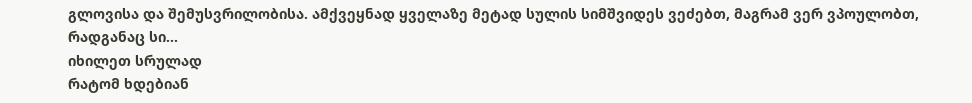გლოვისა და შემუსვრილობისა. ამქვეყნად ყველაზე მეტად სულის სიმშვიდეს ვეძებთ, მაგრამ ვერ ვპოულობთ, რადგანაც სი...
იხილეთ სრულად
რატომ ხდებიან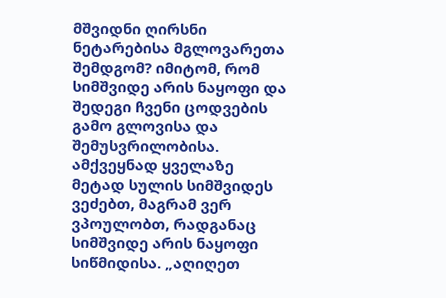მშვიდნი ღირსნი ნეტარებისა მგლოვარეთა შემდგომ? იმიტომ, რომ სიმშვიდე არის ნაყოფი და შედეგი ჩვენი ცოდვების გამო გლოვისა და შემუსვრილობისა. ამქვეყნად ყველაზე მეტად სულის სიმშვიდეს ვეძებთ, მაგრამ ვერ ვპოულობთ, რადგანაც სიმშვიდე არის ნაყოფი სიწმიდისა. „აღიღეთ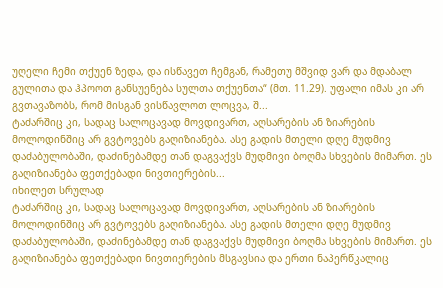უღელი ჩემი თქუენ ზედა, და ისწავეთ ჩემგან, რამეთუ მშვიდ ვარ და მდაბალ გულითა და ჰპოოთ განსუენება სულთა თქუენთა“ (მთ. 11.29). უფალი იმას კი არ გვთავაზობს, რომ მისგან ვისწავლოთ ლოცვა, შ...
ტაძარშიც კი, სადაც სალოცავად მოვდივართ, აღსარების ან ზიარების მოლოდინშიც არ გვტოვებს გაღიზიანება. ასე გადის მთელი დღე მუდმივ დაძაბულობაში, დაძინებამდე თან დაგვაქვს მუდმივი ბოღმა სხვების მიმართ. ეს გაღიზიანება ფეთქებადი ნივთიერების...
იხილეთ სრულად
ტაძარშიც კი, სადაც სალოცავად მოვდივართ, აღსარების ან ზიარების მოლოდინშიც არ გვტოვებს გაღიზიანება. ასე გადის მთელი დღე მუდმივ დაძაბულობაში, დაძინებამდე თან დაგვაქვს მუდმივი ბოღმა სხვების მიმართ. ეს გაღიზიანება ფეთქებადი ნივთიერების მსგავსია და ერთი ნაპერწკალიც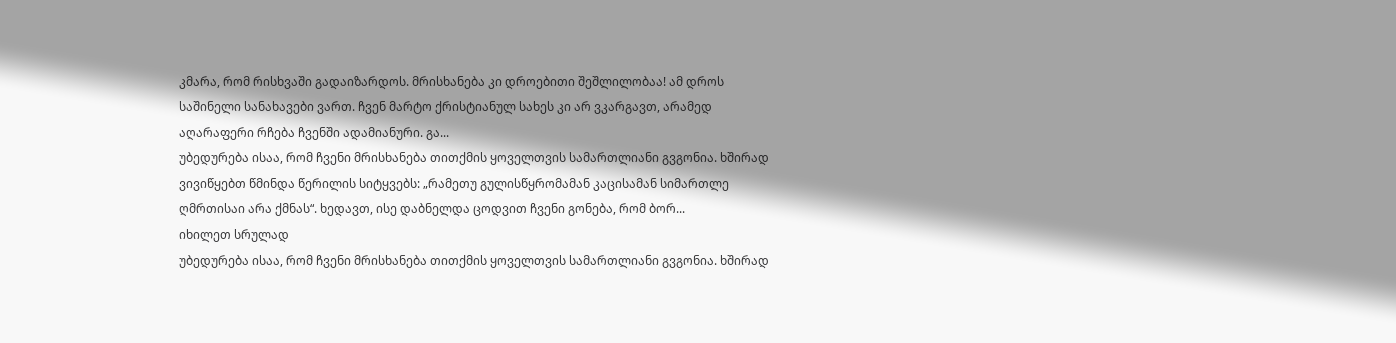კმარა, რომ რისხვაში გადაიზარდოს. მრისხანება კი დროებითი შეშლილობაა! ამ დროს საშინელი სანახავები ვართ. ჩვენ მარტო ქრისტიანულ სახეს კი არ ვკარგავთ, არამედ აღარაფერი რჩება ჩვენში ადამიანური. გა...
უბედურება ისაა, რომ ჩვენი მრისხანება თითქმის ყოველთვის სამართლიანი გვგონია. ხშირად ვივიწყებთ წმინდა წერილის სიტყვებს: „რამეთუ გულისწყრომამან კაცისამან სიმართლე ღმრთისაი არა ქმნას“. ხედავთ, ისე დაბნელდა ცოდვით ჩვენი გონება, რომ ბორ...
იხილეთ სრულად
უბედურება ისაა, რომ ჩვენი მრისხანება თითქმის ყოველთვის სამართლიანი გვგონია. ხშირად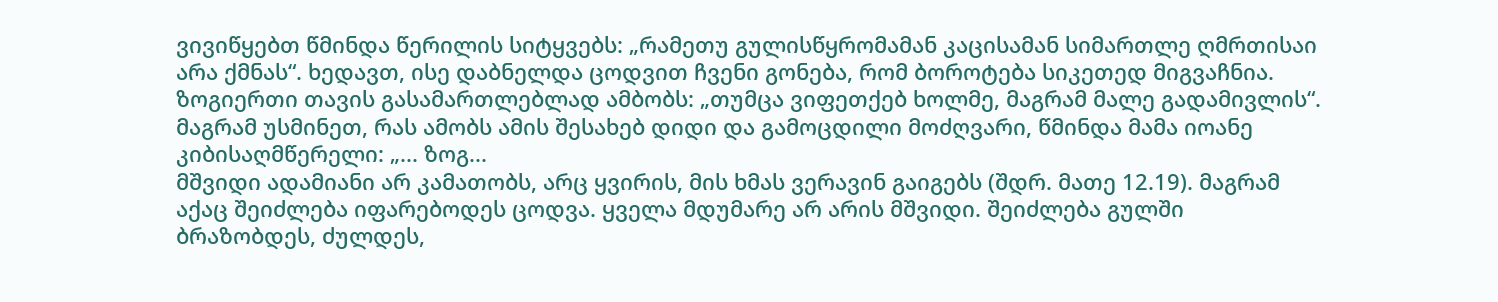ვივიწყებთ წმინდა წერილის სიტყვებს: „რამეთუ გულისწყრომამან კაცისამან სიმართლე ღმრთისაი არა ქმნას“. ხედავთ, ისე დაბნელდა ცოდვით ჩვენი გონება, რომ ბოროტება სიკეთედ მიგვაჩნია. ზოგიერთი თავის გასამართლებლად ამბობს: „თუმცა ვიფეთქებ ხოლმე, მაგრამ მალე გადამივლის“. მაგრამ უსმინეთ, რას ამობს ამის შესახებ დიდი და გამოცდილი მოძღვარი, წმინდა მამა იოანე კიბისაღმწერელი: „... ზოგ...
მშვიდი ადამიანი არ კამათობს, არც ყვირის, მის ხმას ვერავინ გაიგებს (შდრ. მათე 12.19). მაგრამ აქაც შეიძლება იფარებოდეს ცოდვა. ყველა მდუმარე არ არის მშვიდი. შეიძლება გულში ბრაზობდეს, ძულდეს,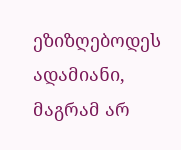ეზიზღებოდეს ადამიანი, მაგრამ არ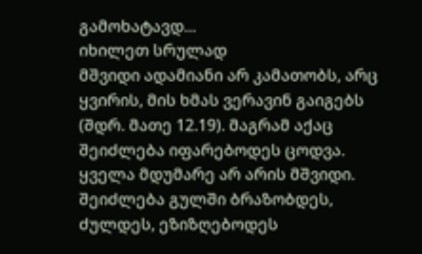გამოხატავდ...
იხილეთ სრულად
მშვიდი ადამიანი არ კამათობს, არც ყვირის, მის ხმას ვერავინ გაიგებს (შდრ. მათე 12.19). მაგრამ აქაც შეიძლება იფარებოდეს ცოდვა. ყველა მდუმარე არ არის მშვიდი. შეიძლება გულში ბრაზობდეს, ძულდეს, ეზიზღებოდეს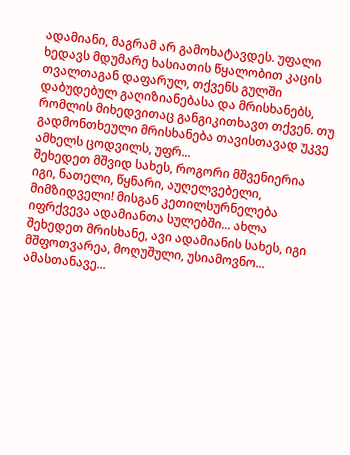ადამიანი, მაგრამ არ გამოხატავდეს. უფალი ხედავს მდუმარე ხასიათის წყალობით კაცის თვალთაგან დაფარულ, თქვენს გულში დაბუდებულ გაღიზიანებასა და მრისხანებს, რომლის მიხედვითაც განგიკითხავთ თქვენ. თუ გადმონთხეული მრისხანება თავისთავად უკვე ამხელს ცოდვილს, უფრ...
შეხედეთ მშვიდ სახეს, როგორი მშვენიერია იგი, ნათელი, წყნარი, აუღელვებელი, მიმზიდველი! მისგან კეთილსურნელება იფრქვევა ადამიანთა სულებში... ახლა შეხედეთ მრისხანე, ავი ადამიანის სახეს, იგი მშფოთვარეა, მოღუშული, უსიამოვნო... ამასთანავე...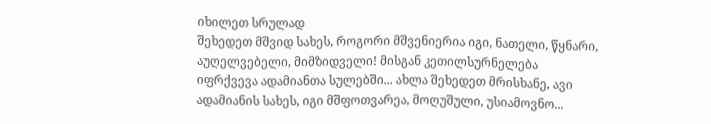იხილეთ სრულად
შეხედეთ მშვიდ სახეს, როგორი მშვენიერია იგი, ნათელი, წყნარი, აუღელვებელი, მიმზიდველი! მისგან კეთილსურნელება იფრქვევა ადამიანთა სულებში... ახლა შეხედეთ მრისხანე, ავი ადამიანის სახეს, იგი მშფოთვარეა, მოღუშული, უსიამოვნო...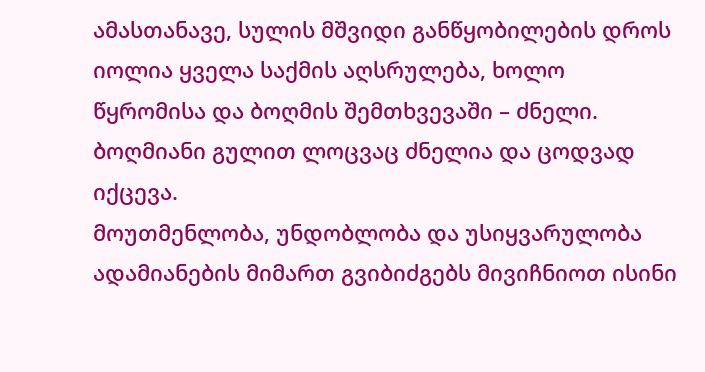ამასთანავე, სულის მშვიდი განწყობილების დროს იოლია ყველა საქმის აღსრულება, ხოლო წყრომისა და ბოღმის შემთხვევაში – ძნელი. ბოღმიანი გულით ლოცვაც ძნელია და ცოდვად იქცევა.
მოუთმენლობა, უნდობლობა და უსიყვარულობა ადამიანების მიმართ გვიბიძგებს მივიჩნიოთ ისინი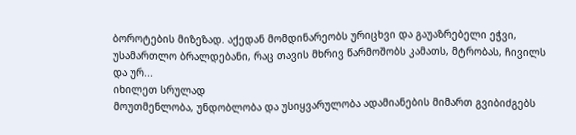ბოროტების მიზეზად. აქედან მომდინარეობს ურიცხვი და გაუაზრებელი ეჭვი, უსამართლო ბრალდებანი, რაც თავის მხრივ წარმოშობს კამათს, მტრობას, ჩივილს და ურ...
იხილეთ სრულად
მოუთმენლობა, უნდობლობა და უსიყვარულობა ადამიანების მიმართ გვიბიძგებს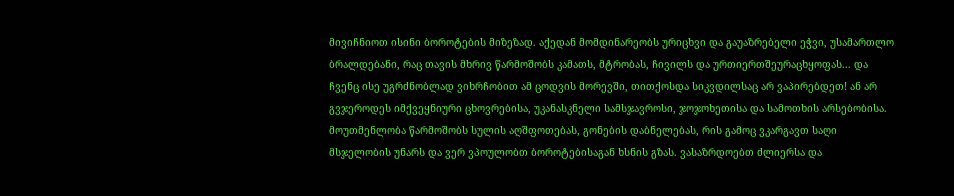მივიჩნიოთ ისინი ბოროტების მიზეზად. აქედან მომდინარეობს ურიცხვი და გაუაზრებელი ეჭვი, უსამართლო ბრალდებანი, რაც თავის მხრივ წარმოშობს კამათს, მტრობას, ჩივილს და ურთიერთშეურაცხყოფას... და ჩვენც ისე უგრძნობლად ვიხრჩობით ამ ცოდვის მორევში, თითქოსდა სიკვდილსაც არ ვაპირებდეთ! ან არ გვჯეროდეს იმქვეყნიური ცხოვრებისა, უკანასკნელი სამსჯავროსი, ჯოჯოხეთისა და სამოთხის არსებობისა.
მოუთმენლობა წარმოშობს სულის აღშფოთებას, გონების დაბნელებას, რის გამოც ვკარგავთ საღი მსჯელობის უნარს და ვერ ვპოულობთ ბოროტებისაგან ხსნის გზას. ვასაზრდოებთ ძლიერსა და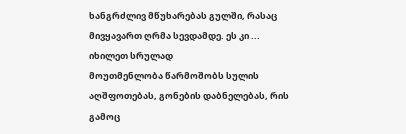ხანგრძლივ მწუხარებას გულში, რასაც მივყავართ ღრმა სევდამდე. ეს კი ...
იხილეთ სრულად
მოუთმენლობა წარმოშობს სულის აღშფოთებას, გონების დაბნელებას, რის გამოც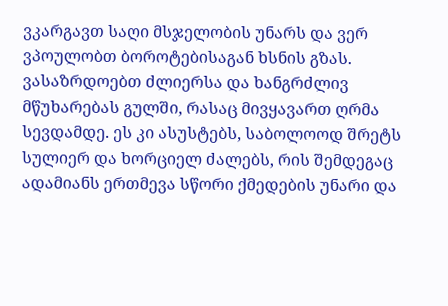ვკარგავთ საღი მსჯელობის უნარს და ვერ ვპოულობთ ბოროტებისაგან ხსნის გზას. ვასაზრდოებთ ძლიერსა და ხანგრძლივ მწუხარებას გულში, რასაც მივყავართ ღრმა სევდამდე. ეს კი ასუსტებს, საბოლოოდ შრეტს სულიერ და ხორციელ ძალებს, რის შემდეგაც ადამიანს ერთმევა სწორი ქმედების უნარი და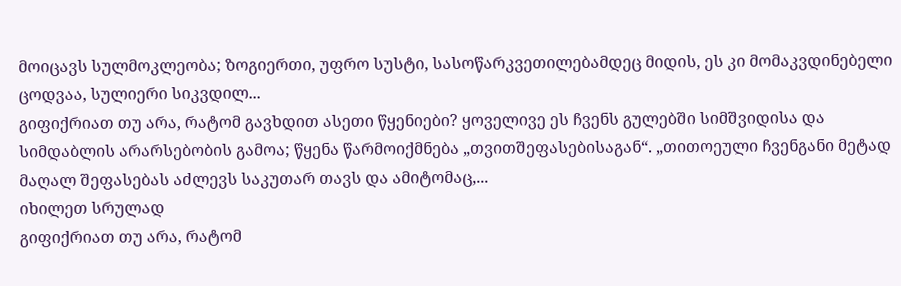მოიცავს სულმოკლეობა; ზოგიერთი, უფრო სუსტი, სასოწარკვეთილებამდეც მიდის, ეს კი მომაკვდინებელი ცოდვაა, სულიერი სიკვდილ...
გიფიქრიათ თუ არა, რატომ გავხდით ასეთი წყენიები? ყოველივე ეს ჩვენს გულებში სიმშვიდისა და სიმდაბლის არარსებობის გამოა; წყენა წარმოიქმნება „თვითშეფასებისაგან“. „თითოეული ჩვენგანი მეტად მაღალ შეფასებას აძლევს საკუთარ თავს და ამიტომაც,...
იხილეთ სრულად
გიფიქრიათ თუ არა, რატომ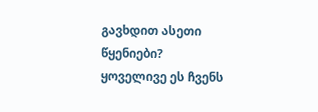გავხდით ასეთი წყენიები? ყოველივე ეს ჩვენს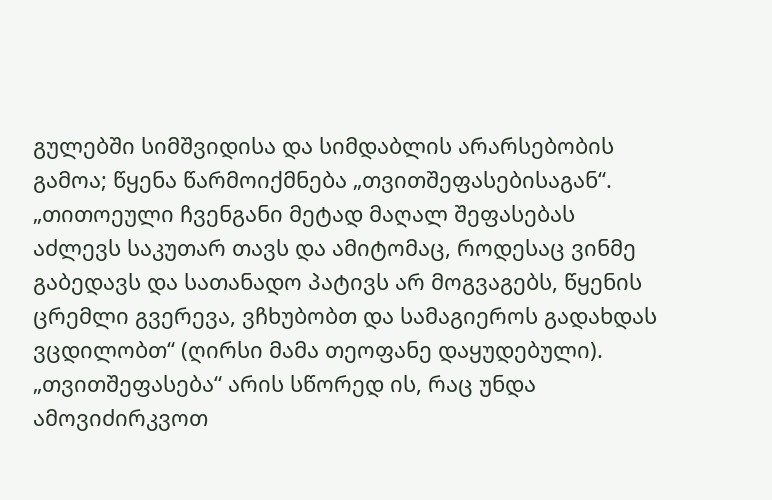გულებში სიმშვიდისა და სიმდაბლის არარსებობის გამოა; წყენა წარმოიქმნება „თვითშეფასებისაგან“. „თითოეული ჩვენგანი მეტად მაღალ შეფასებას აძლევს საკუთარ თავს და ამიტომაც, როდესაც ვინმე გაბედავს და სათანადო პატივს არ მოგვაგებს, წყენის ცრემლი გვერევა, ვჩხუბობთ და სამაგიეროს გადახდას ვცდილობთ“ (ღირსი მამა თეოფანე დაყუდებული). „თვითშეფასება“ არის სწორედ ის, რაც უნდა ამოვიძირკვოთ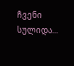ჩვენი სულიდა...